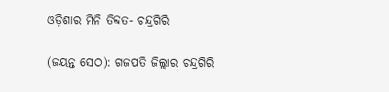ଓଡ଼ିଶାର ମିନି ତିବ୍ଦତ- ଚନ୍ଦ୍ରଗିରି

(ଜୟନ୍ତ ସେଠ): ଗଜପତି ଜିଲ୍ଲାର ଚନ୍ଦ୍ରଗିରି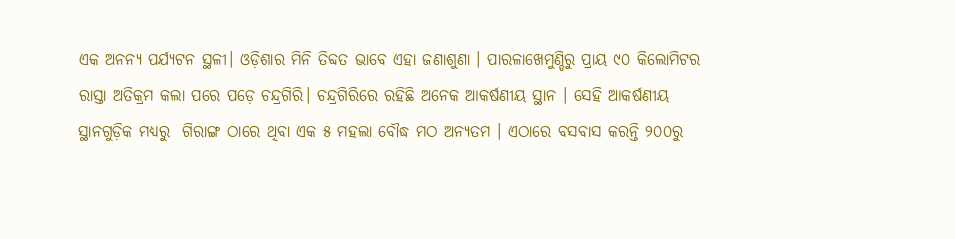ଏକ ଅନନ୍ୟ ପର୍ଯ୍ୟଟନ ସ୍ଥଳୀ। ଓଡ଼ିଶାର ମିନି ତିବ୍ଦତ ଭାବେ ଏହା ଜଣାଶୁଣା । ପାରଳାଖେମୁଣ୍ଡିରୁ ପ୍ରାୟ ୯୦ କିଲୋମିଟର ରାସ୍ତା ଅତିକ୍ରମ କଲା ପରେ ପଡ଼େ ଚନ୍ଦ୍ରଗିରି। ଚନ୍ଦ୍ରଗିରିରେ ରହିଛି ଅନେକ ଆକର୍ଷଣୀୟ ସ୍ଥାନ । ସେହି ଆକର୍ଷଣୀୟ ସ୍ଥାନଗୁଡ଼ିକ ମଧ୍ୟରୁ  ଗିରାଙ୍ଗ ଠାରେ ଥିବା ଏକ ୫ ମହଲା ବୌଦ୍ଧ ମଠ ଅନ୍ୟତମ । ଏଠାରେ ବସବାସ କରନ୍ତି ୨୦୦ରୁ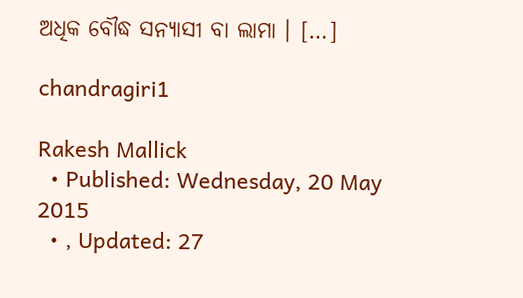ଅଧିକ ବୌଦ୍ଧ ସନ୍ୟାସୀ ବା ଲାମା । […]

chandragiri1

Rakesh Mallick
  • Published: Wednesday, 20 May 2015
  • , Updated: 27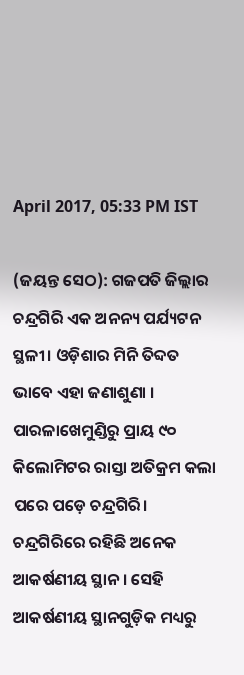April 2017, 05:33 PM IST

(ଜୟନ୍ତ ସେଠ): ଗଜପତି ଜିଲ୍ଲାର ଚନ୍ଦ୍ରଗିରି ଏକ ଅନନ୍ୟ ପର୍ଯ୍ୟଟନ ସ୍ଥଳୀ। ଓଡ଼ିଶାର ମିନି ତିବ୍ଦତ ଭାବେ ଏହା ଜଣାଶୁଣା । ପାରଳାଖେମୁଣ୍ଡିରୁ ପ୍ରାୟ ୯୦ କିଲୋମିଟର ରାସ୍ତା ଅତିକ୍ରମ କଲା ପରେ ପଡ଼େ ଚନ୍ଦ୍ରଗିରି। ଚନ୍ଦ୍ରଗିରିରେ ରହିଛି ଅନେକ ଆକର୍ଷଣୀୟ ସ୍ଥାନ । ସେହି ଆକର୍ଷଣୀୟ ସ୍ଥାନଗୁଡ଼ିକ ମଧ୍ୟରୁ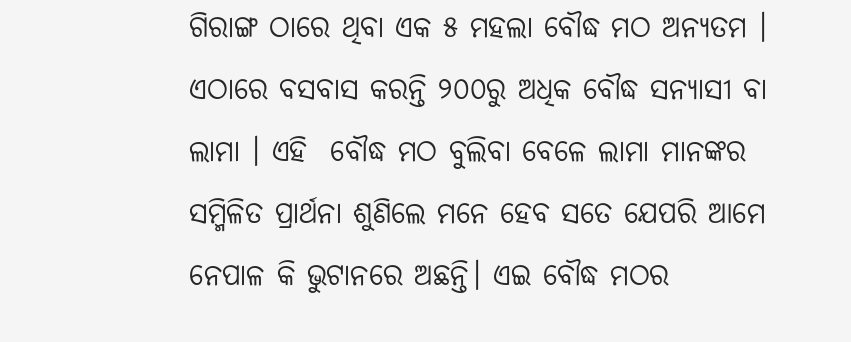ଗିରାଙ୍ଗ ଠାରେ ଥିବା ଏକ ୫ ମହଲା ବୌଦ୍ଧ ମଠ ଅନ୍ୟତମ । ଏଠାରେ ବସବାସ କରନ୍ତି ୨୦୦ରୁ ଅଧିକ ବୌଦ୍ଧ ସନ୍ୟାସୀ ବା ଲାମା । ଏହି  ବୌଦ୍ଧ ମଠ ବୁଲିବା ବେଳେ ଲାମା ମାନଙ୍କର ସମ୍ମିଳିତ ପ୍ରାର୍ଥନା ଶୁଣିଲେ ମନେ ହେବ ସତେ ଯେପରି ଆମେ ନେପାଳ କି ଭୁଟାନରେ ଅଛନ୍ତି। ଏଇ ବୌଦ୍ଧ ମଠର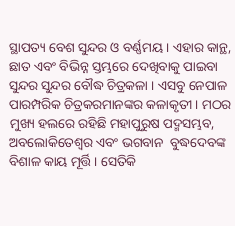ସ୍ଥାପତ୍ୟ ବେଶ ସୁନ୍ଦର ଓ ବର୍ଣ୍ଣମୟ । ଏହାର କାନ୍ଥ, ଛାତ ଏବଂ ବିଭିନ୍ନ ସ୍ତମ୍ଭରେ ଦେଖିବାକୁ ପାଇବା ସୁନ୍ଦର ସୁନ୍ଦର ବୌଦ୍ଧ ଚିତ୍ରକଳା । ଏସବୁ ନେପାଳ ପାରମ୍ପରିକ ଚିତ୍ରକରମାନଙ୍କର କଳାକୃତୀ । ମଠର ମୁଖ୍ୟ ହଲରେ ରହିଛି ମହାପୁରୁଷ ପଦ୍ମସମ୍ଭବ, ଅବଲୋକିତେଶ୍ୱର ଏବଂ ଭଗବାନ  ବୁଦ୍ଧଦେବଙ୍କ ବିଶାଳ କାୟ ମୂର୍ତ୍ତି । ସେତିକି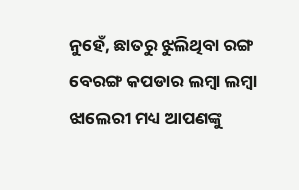ନୁହେଁ, ଛାତରୁ ଝୁଲିଥିବା ରଙ୍ଗ ବେରଙ୍ଗ କପଡାର ଲମ୍ବା ଲମ୍ବା ଝାଲେରୀ ମଧ୍ୟ ଆପଣଙ୍କୁ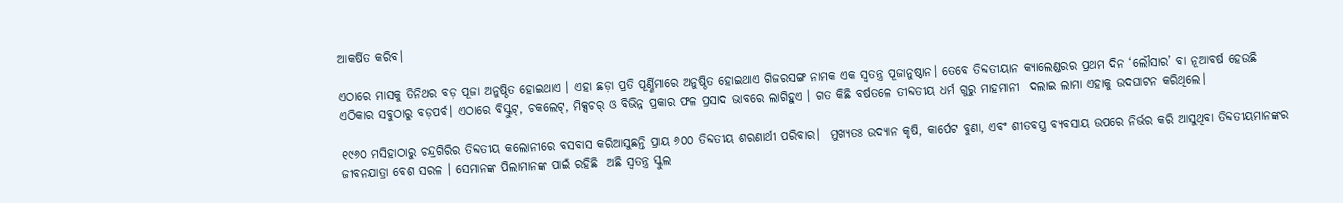ଆକର୍ଷିତ କରିବ।

ଏଠାରେ ମାସକୁ ତିନିଥର ବଡ଼ ପୂଜା ଅନୁଷ୍ଠିତ ହୋଇଥାଏ । ଏହା ଛଡ଼ା ପ୍ରତି ପୂର୍ଣ୍ଣିମାରେ ଅନୁଷ୍ଠିତ ହୋଇଥାଏ ଗିଜରସଙ୍ଗ ନାମକ ଏକ ସ୍ୱତନ୍ତ୍ର ପୂଜାନୁଷ୍ଠାନ। ତେବେ ତିବ୍ଦତୀୟାନ କ୍ୟାଲେଣ୍ଡରର ପ୍ରଥମ ଦିନ ‘ଲୌସାର’ ବା ନୂଆବର୍ଷ ହେଉଛି ଏଠିକାର ସବୁଠାରୁ ବଡ଼ପର୍ବ। ଏଠାରେ ବିସ୍କୁଟ୍, ଚକଲେଟ୍, ମିକ୍ସଚର୍ ଓ ବିଭିନ୍ନ ପ୍ରକାର ଫଳ ପ୍ରସାଦ ଭାବରେ ଲାଗିହୁଏ । ଗତ କିଛି ବର୍ଷତଳେ ତୀବ୍ଦତୀୟ ଧର୍ମ ଗୁରୁ ମାହମାନୀ  ଦଲାଇ ଲାମା ଏହାକୁ ଉଦଘାଟନ କରିଥିଲେ।

୧୯୬୦ ମସିହାଠାରୁ ଚନ୍ଦ୍ରଗିରିର ତିବ୍ଦତୀୟ କଲୋନୀରେ ବସବାସ କରିଆସୁଛନ୍ତି ପ୍ରାୟ ୬୦୦ ତିବ୍ଦତୀୟ ଶରଣାର୍ଥୀ ପରିବାର।  ମୁଖ୍ୟତଃ ଉଦ୍ୟାନ କୃଷି, କାର୍ପେଟ ବୁଣା, ଏବଂ ଶୀତବସ୍ତ୍ର ବ୍ୟବସାୟ ଉପରେ ନିର୍ଭର କରି ଆସୁଥିବା ତିବ୍ଦତୀୟମାନଙ୍କର ଜୀବନଯାତ୍ରା ବେଶ ସରଳ । ସେମାନଙ୍କ ପିଲାମାନଙ୍କ ପାଇଁ ରହିଛି  ଅଛି ସ୍ୱତନ୍ତ୍ର ସ୍କୁଲ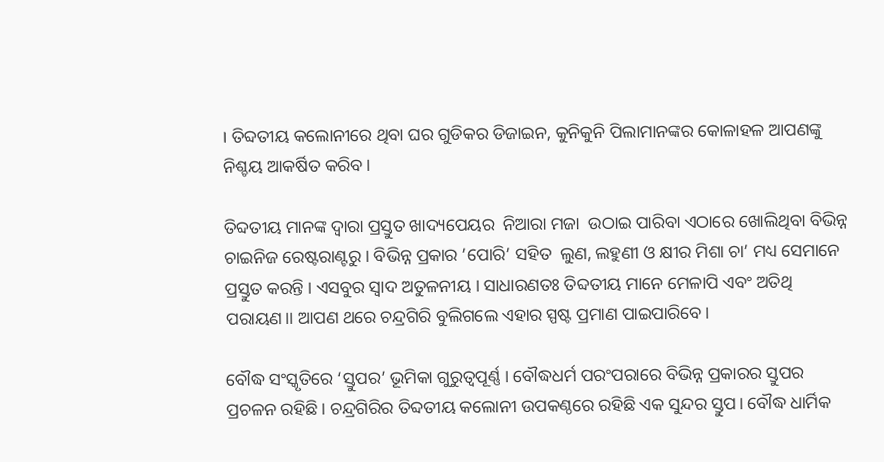। ତିବ୍ଦତୀୟ କଲୋନୀରେ ଥିବା ଘର ଗୁଡିକର ଡିଜାଇନ, କୁନିକୁନି ପିଲାମାନଙ୍କର କୋଳାହଳ ଆପଣଙ୍କୁ ନିଶ୍ଚୟ ଆକର୍ଷିତ କରିବ।

ତିବ୍ଦତୀୟ ମାନଙ୍କ ଦ୍ୱାରା ପ୍ରସ୍ତୁତ ଖାଦ୍ୟପେୟର  ନିଆରା ମଜା  ଉଠାଇ ପାରିବା ଏଠାରେ ଖୋଲିଥିବା ବିଭିନ୍ନ  ଚାଇନିଜ ରେଷ୍ଟରାଣ୍ଟରୁ । ବିଭିନ୍ନ ପ୍ରକାର ’ପୋରି’ ସହିତ  ଲୁଣ, ଲହୁଣୀ ଓ କ୍ଷୀର ମିଶା ଚା’ ମଧ୍ୟ ସେମାନେ ପ୍ରସ୍ତୁତ କରନ୍ତି । ଏସବୁର ସ୍ୱାଦ ଅତୁଳନୀୟ । ସାଧାରଣତଃ ତିବ୍ଦତୀୟ ମାନେ ମେଳାପି ଏବଂ ଅତିଥି ପରାୟଣ।। ଆପଣ ଥରେ ଚନ୍ଦ୍ରଗିରି ବୁଲିଗଲେ ଏହାର ସ୍ପଷ୍ଟ ପ୍ରମାଣ ପାଇପାରିବେ।

ବୌଦ୍ଧ ସଂସ୍କୃତିରେ ‘ସ୍ତୁପର’ ଭୂମିକା ଗୁରୁତ୍ୱପୂର୍ଣ୍ଣ । ବୌଦ୍ଧଧର୍ମ ପରଂପରାରେ ବିଭିନ୍ନ ପ୍ରକାରର ସ୍ତୁପର ପ୍ରଚଳନ ରହିଛି। ଚନ୍ଦ୍ରଗିରିର ତିବ୍ଦତୀୟ କଲୋନୀ ଉପକଣ୍ଠରେ ରହିଛି ଏକ ସୁନ୍ଦର ସ୍ତୁପ। ବୌଦ୍ଧ ଧାର୍ମିକ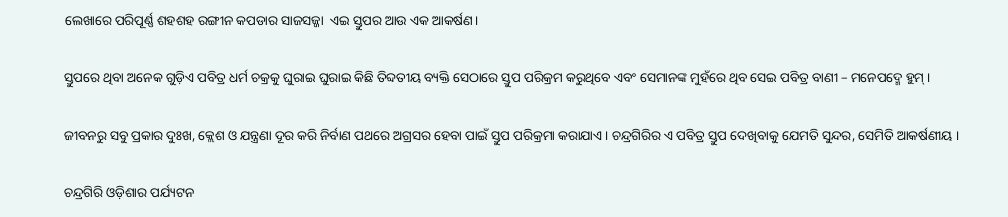ଲେଖାରେ ପରିପୂର୍ଣ୍ଣ ଶହଶହ ରଙ୍ଗୀନ କପଡାର ସାଜସଜ୍ଜା  ଏଇ ସ୍ତୁପର ଆଉ ଏକ ଆକର୍ଷଣ।

ସ୍ତୁପରେ ଥିବା ଅନେକ ଗୁଡ଼ିଏ ପବିତ୍ର ଧର୍ମ ଚକ୍ରକୁ ଘୁରାଇ ଘୁରାଇ କିଛି ତିବ୍ଦତୀୟ ବ୍ୟକ୍ତି ସେଠାରେ ସ୍ତୁପ ପରିକ୍ରମ କରୁଥିବେ ଏବଂ ସେମାନଙ୍କ ମୁହଁରେ ଥିବ ସେଇ ପବିତ୍ର ବାଣୀ – ମନେପଦ୍ମେ ହୁମ୍ ।

ଜୀବନରୁ ସବୁ ପ୍ରକାର ଦୁଃଖ, କ୍ଲେଶ ଓ ଯନ୍ତ୍ରଣା ଦୂର କରି ନିର୍ବାଣ ପଥରେ ଅଗ୍ରସର ହେବା ପାଇଁ ସ୍ତୁପ ପରିକ୍ରମା କରାଯାଏ। ଚନ୍ଦ୍ରଗିରିର ଏ ପବିତ୍ର ସ୍ତୁପ ଦେଖିବାକୁ ଯେମତି ସୁନ୍ଦର, ସେମିତି ଆକର୍ଷଣୀୟ ।

ଚନ୍ଦ୍ରଗିରି ଓଡ଼ିଶାର ପର୍ଯ୍ୟଟନ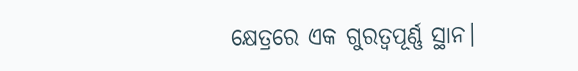କ୍ଷେତ୍ରରେ ଏକ ଗୁରତ୍ୱପୂର୍ଣ୍ଣ ସ୍ଥାନ।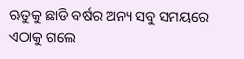ଋତୁକୁ ଛାଡି ବର୍ଷର ଅନ୍ୟ ସବୁ ସମୟରେ ଏଠାକୁ ଗଲେ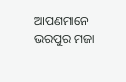ଆପଣମାନେ ଭରପୁର ମଜା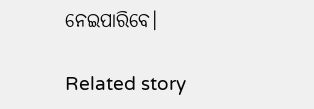ନେଇପାରିବେ।

Related story